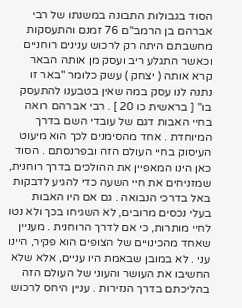הסוד בגבולות התבונה במשנתו של רבי אברהם בן הרמב"ם 76 זמנם והתעסקות מחשבתם היתה רק לרכוש ענינים רוחניים וכאשר התגלע ריב ועסק מן אותה הבאר קרא אותה ( יצחק ) עשק כלומר "באר זו נתנה לנו עסק במה שאין בטבענו להתעסק בו" [ בראשית כו 20 ] . רבי אברהם רואה בחיי האבות דגם של עובדי השם בדרך המיוחדת . אחד מהסימנים לכך הוא מיעוט העיסוק בחיי העולם הזה ובפרנסתם . הסוד כאן הינו המאפיין את ההולכים בדרך רוחנית, שמזניחים את חיי השעה כדי להגיע לדבקות באל בדרכי הנבואה . גם אם היו האבות בעלי נכסים מרובים, לא השגיחו בכך ולא נטו לחיי מותרות, כי אם לדרך הרוחנית . מעניין שאחד מהכינויים של הצופים הוא פקיר, היינו עני . לא במובן שבאמת היו עניים, אלא שלא החשיבו את העושר והעוני של העולם הזה בהליכתם בדרך הנזירות . עניין היחס לרכוש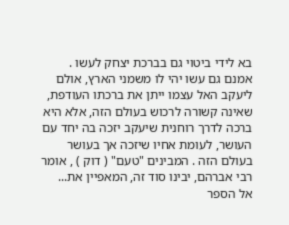בא לידי ביטוי גם בברכת יצחק לעשו . אמנם גם עשו יהי לו משמני הארץ, אולם ליעקב האל עצמו ייתן את ברכתו העודפת, שאינה קשורה לרכוש בעולם הזה, אלא היא ברכה לדרך רוחנית שיעקב יזכה בה יחד עם העושר, לעומת אחיו שיזכה אך בעושר בעולם הזה . המבינים "טעם" ( דוק ) , אומר רבי אברהם, יבינו סוד זה, המאפיין את...
אל הספר